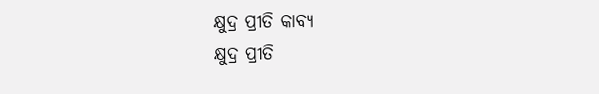କ୍ଷୁଦ୍ର ପ୍ରୀତି କାବ୍ୟ
କ୍ଷୁଦ୍ର ପ୍ରୀତି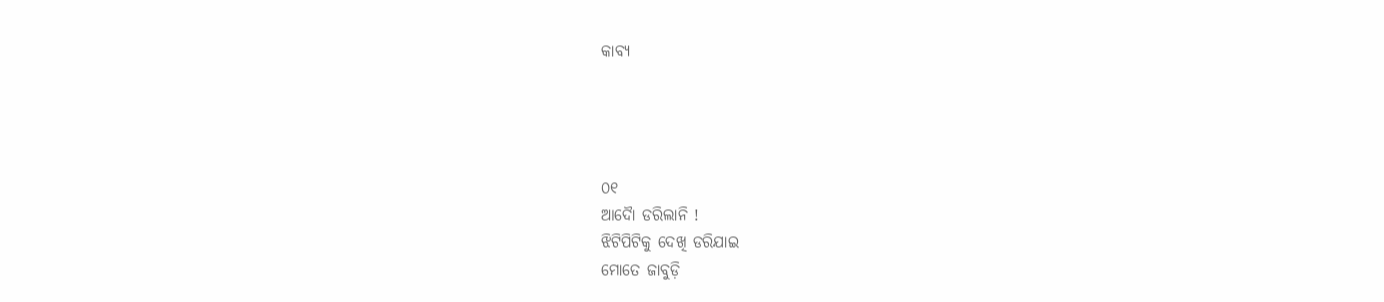କାବ୍ୟ




୦୧
ଆଦୋୖ ଡରିଲାନି !
ଝିଟିପିଟିକୁ ଦେଖି ଡରିଯାଇ
ମୋତେ ଜାବୁଡ଼ି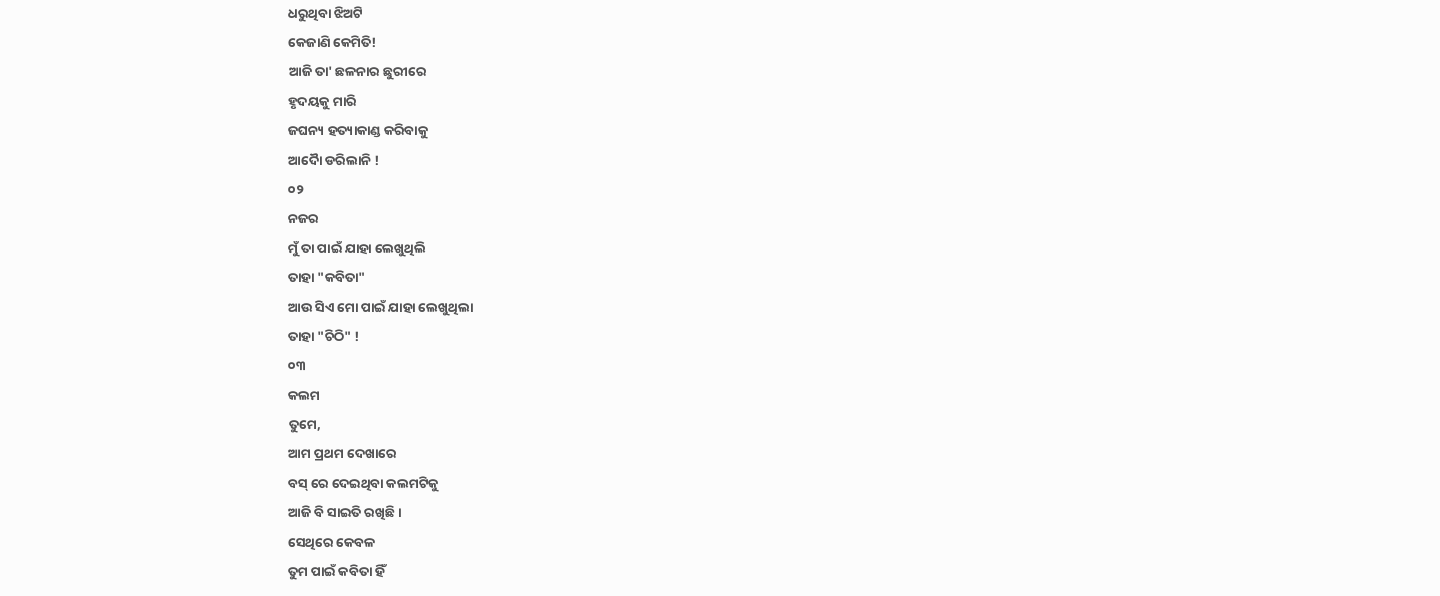ଧରୁଥିବା ଝିଅଟି
କେଜାଣି କେମିତି!
ଆଜି ତା' ଛଳନାର ଛୁରୀରେ
ହୃଦୟକୁ ମାରି
ଜଘନ୍ୟ ହତ୍ୟାକାଣ୍ଡ କରିବାକୁ
ଆଦୋୖ ଡରିଲାନି !
୦୨
ନଜର
ମୁଁ ତା ପାଇଁ ଯାହା ଲେଖୁଥିଲି
ତାହା "କବିତା"
ଆଉ ସିଏ ମୋ ପାଇଁ ଯାହା ଲେଖୁଥିଲା
ତାହା "ଚିଠି" !
୦୩
କଲମ
ତୁମେ,
ଆମ ପ୍ରଥମ ଦେଖାରେ
ବସ୍ ରେ ଦେଇଥିବା କଲମଟିକୁ
ଆଜି ବି ସାଇତି ରଖିଛି ।
ସେଥିରେ କେବଳ
ତୁମ ପାଇଁ କବିତା ହିଁ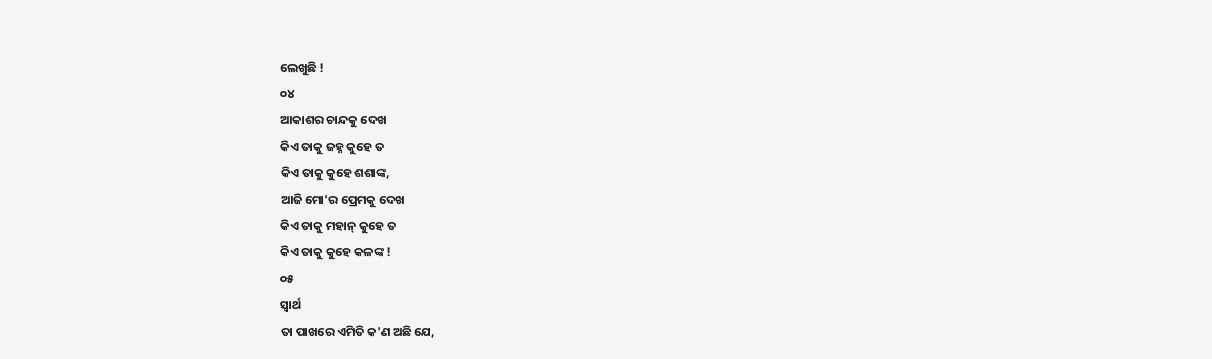ଲେଖୁଛି !
୦୪
ଆକାଶର ଚାନ୍ଦକୁ ଦେଖ
କିଏ ତାକୁ ଜହ୍ନ କୁହେ ତ
କିଏ ତାକୁ କୁହେ ଶଶାଙ୍କ,
ଆଜି ମୋ'ର ପ୍ରେମକୁ ଦେଖ
କିଏ ତାକୁ ମହାନ୍ କୁହେ ତ
କିଏ ତାକୁ କୁହେ କଳଙ୍କ !
୦୫
ସ୍ବାର୍ଥ
ତା ପାଖରେ ଏମିତି କ'ଣ ଅଛି ଯେ,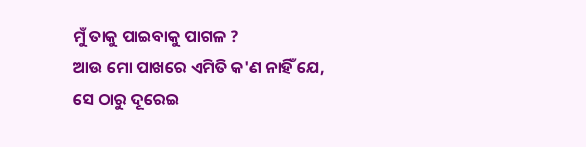ମୁଁ ତାକୁ ପାଇବାକୁ ପାଗଳ ?
ଆଉ ମୋ ପାଖରେ ଏମିତି କ'ଣ ନାହିଁ ଯେ,
ସେ ଠାରୁ ଦୂରେଇ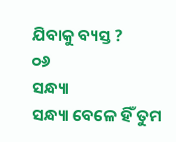ଯିବାକୁ ବ୍ୟସ୍ତ ?
୦୬
ସନ୍ଧ୍ୟା
ସନ୍ଧ୍ୟା ବେଳେ ହିଁ ତୁମ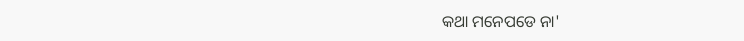କଥା ମନେପଡେ ନା'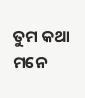ତୁମ କଥା ମନେ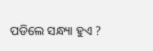ପଡିଲେ ସନ୍ଧ୍ୟା ହୁଏ ?